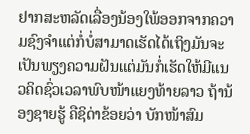ຢາກສະຫລັດເລື່ອງນ້ອງໃພ້ອອກຈາກຄວາມຊົງຈຳແຕ່ກໍ່ບໍ່ສາມາດເຮັດໄດ້ເຖິງມັນຈະເປັນພຽງຄວາມຝັນແຕ່ມັນກໍ່ເຮັດໃຫ້ມີແນວຄິດຊົ່ວເວລາພົບໜ້າແຍງທ້າຍລາວ ຖ້ານ້ອງຊາຍຮູ້ ຄືຊິດ່າຂ້ອຍວ່າ ບັກໜ້າສົມ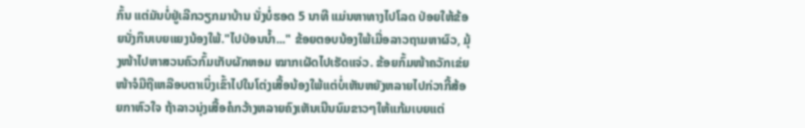ກົ້ນ ແຕ່ມັນບໍ່ຢູ່ເລີກວຽກມາບ້ານ ນັ່ງບໍ່ຮອດ 5 ນາທີ ແມ່ນຫາທາງໄປໂລດ ປ່ອຍໃຫ້ຂ້ອຍນັ່ງກິນເບຍແຍງນ້ອງໃພ້."ໄປປ່ອນນໍ້າ..." ຂ້ອຍຕອບນ້ອງໃພ້ເມື່ອລາວຖາມຫາຜົວ, ມຸ້ງໜ້າໄປຫາສວນຄົວກົ້ມເກັບຜັກຫອມ ໝາກເຜັດໄປເຮັດແຈ່ວ. ຂ້ອຍກົ້ມໜ້າຄວັກເຂ່ຍໜ້າຈໍມືຖືເຫລືອບຕາເບິ່ງເຂົ້າໄປໃນໂຕ່ງເສື້ອນ້ອງໃພ້ແຕ່ບໍ່ເຫັນຫຍັງຫລາຍໄປກ່ວາກີ້ສ້ອຍກາຫົວໃຈ ຖ້າລາວນຸ່ງເສື້ອຄໍກວ້າງຫລາຍຄົງເຫັນເນີນນົມຂາວໆໃຫ້ແກ້ມເບຍແຕ່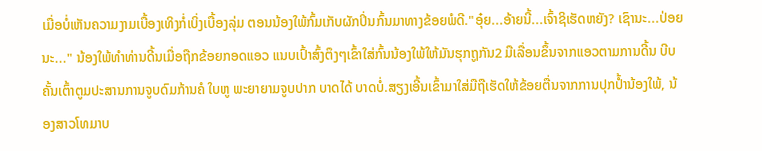ເມື່ອບໍ່ເຫັນຄວາມງາມເບື້ອງເທິງກໍ່ເບິ່ງເບື້ອງລຸ່ມ ຕອນນ້ອງໃພ້ກົ້ມເກັບຜັກປິ່ນກົ້ນມາທາງຂ້ອຍພໍດີ."ອຸ໋ຍ...ອ້າຍນີ້...ເຈົ້າຊິເຮັດຫຍັງ? ເຊົານະ...ປ່ອຍນະ..." ນ້ອງໃພ້ທຳທ່ານດີ້ນເມື່ອຖືກຂ້ອຍກອດແອວ ແນບເປົ້າສົ້ງຕຶງໆເຂົ້າໃສ່ກົ້ນນ້ອງໃພ້ໃຫ້ມັນຮຸກຖູກັນ2 ມືເລື່ອນຂຶ້ນຈາກແອວຕາມການດີ້ນ ບີບຄັ້ນເຕົ້າຕູມປະສານການຈູບດົມກ້ານຄໍ ໃບຫູ ພະຍາຍາມຈູບປາກ ບາດໄດ້ ບາດບໍ່.ສຽງເອີ້ນເຂົ້າມາໃສ່ມືຖືເຮັດໃຫ້ຂ້ອຍຕື່ນຈາກການປຸກປໍ້ານ້ອງໃພ້, ນ້ອງສາວໂທມາບ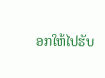ອກໃຫ້ໄປຮັບ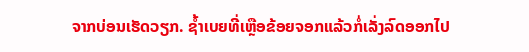ຈາກບ່ອນເຮັດວຽກ. ຊໍ້າເບຍທີ່ເຫຼືອຂ້ອຍຈອກແລ້ວກໍ່ເລັ່ງລົດອອກໄປ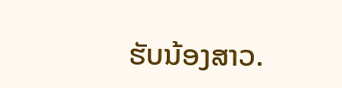ຮັບນ້ອງສາວ.